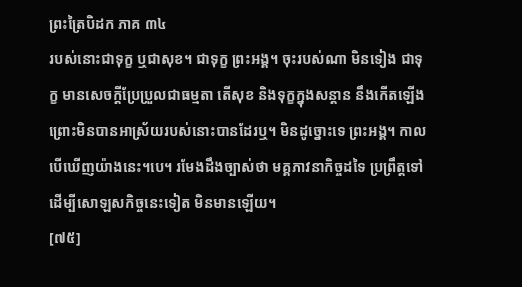ព្រះត្រៃបិដក ភាគ ៣៤
របស់នោះជាទុក្ខ ឬជាសុខ។ ជាទុក្ខ ព្រះអង្គ។ ចុះរបស់ណា មិនទៀង ជាទុក្ខ មានសេចក្តីប្រែប្រួលជាធម្មតា តើសុខ និងទុក្ខក្នុងសន្តាន នឹងកើតឡើង ព្រោះមិនបានអាស្រ័យរបស់នោះបានដែរឬ។ មិនដូច្នោះទេ ព្រះអង្គ។ កាលបើឃើញយ៉ាងនេះ។បេ។ រមែងដឹងច្បាស់ថា មគ្គភាវនាកិច្ចដទៃ ប្រព្រឹត្តទៅ ដើម្បីសោឡសកិច្ចនេះទៀត មិនមានឡើយ។
[៧៥]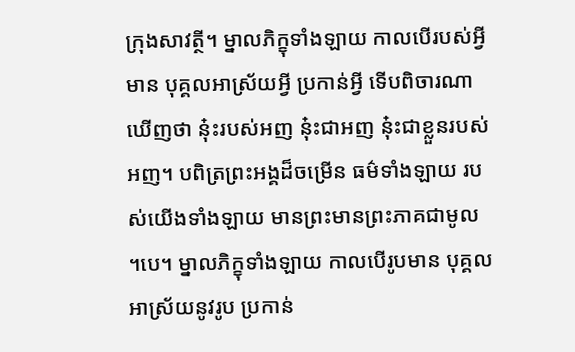ក្រុងសាវត្ថី។ ម្នាលភិក្ខុទាំងឡាយ កាលបើរបស់អ្វីមាន បុគ្គលអាស្រ័យអ្វី ប្រកាន់អ្វី ទើបពិចារណាឃើញថា នុ៎ះរបស់អញ នុ៎ះជាអញ នុ៎ះជាខ្លួនរបស់អញ។ បពិត្រព្រះអង្គដ៏ចម្រើន ធម៌ទាំងឡាយ របស់យើងទាំងឡាយ មានព្រះមានព្រះភាគជាមូល ។បេ។ ម្នាលភិក្ខុទាំងឡាយ កាលបើរូបមាន បុគ្គលអាស្រ័យនូវរូប ប្រកាន់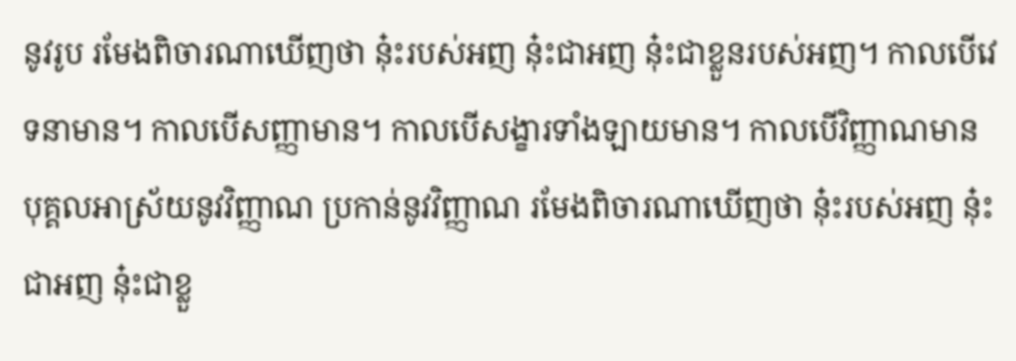នូវរូប រមែងពិចារណាឃើញថា នុ៎ះរបស់អញ នុ៎ះជាអញ នុ៎ះជាខ្លួនរបស់អញ។ កាលបើវេទនាមាន។ កាលបើសញ្ញាមាន។ កាលបើសង្ខារទាំងឡាយមាន។ កាលបើវិញ្ញាណមាន បុគ្គលអាស្រ័យនូវវិញ្ញាណ ប្រកាន់នូវវិញ្ញាណ រមែងពិចារណាឃើញថា នុ៎ះរបស់អញ នុ៎ះជាអញ នុ៎ះជាខ្លួ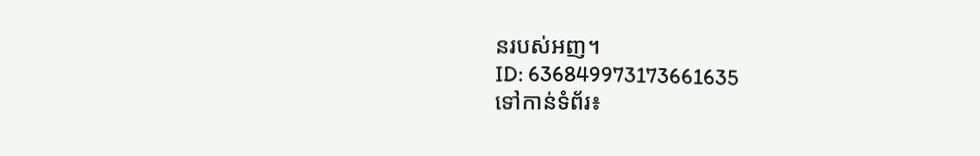នរបស់អញ។
ID: 636849973173661635
ទៅកាន់ទំព័រ៖